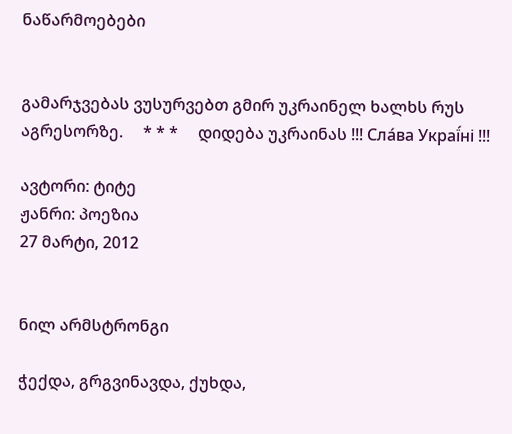ნაწარმოებები


გამარჯვებას ვუსურვებთ გმირ უკრაინელ ხალხს რუს აგრესორზე.     * * *     დიდება უკრაინას !!! Сла́ва Украї́ні !!!

ავტორი: ტიტე
ჟანრი: პოეზია
27 მარტი, 2012


ნილ არმსტრონგი

ჭექდა, გრგვინავდა, ქუხდა,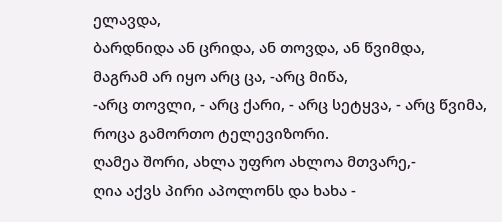ელავდა,
ბარდნიდა ან ცრიდა, ან თოვდა, ან წვიმდა,
მაგრამ არ იყო არც ცა, -არც მიწა,
-არც თოვლი, - არც ქარი, - არც სეტყვა, - არც წვიმა,
როცა გამორთო ტელევიზორი.
ღამეა შორი, ახლა უფრო ახლოა მთვარე,-
ღია აქვს პირი აპოლონს და ხახა -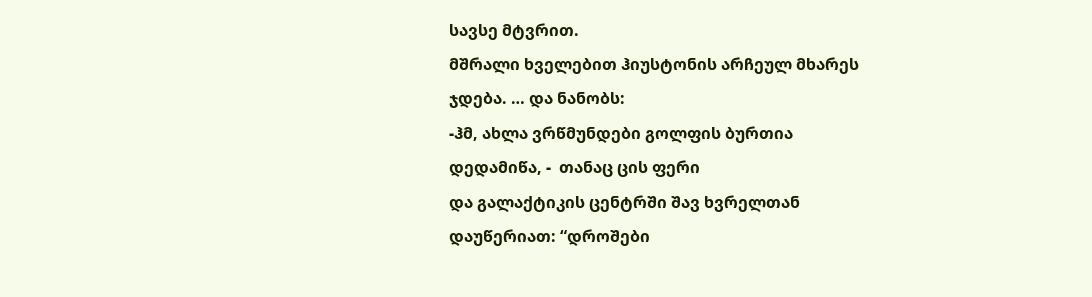სავსე მტვრით.
მშრალი ხველებით ჰიუსტონის არჩეულ მხარეს
ჯდება. … და ნანობს:
-ჰმ, ახლა ვრწმუნდები გოლფის ბურთია
დედამიწა, -  თანაც ცის ფერი
და გალაქტიკის ცენტრში შავ ხვრელთან
დაუწერიათ: “დროშები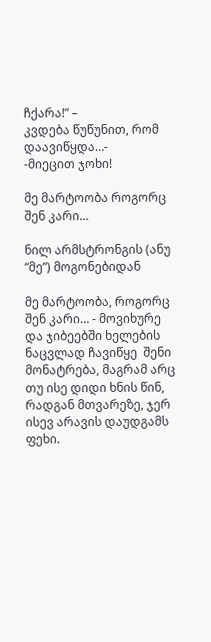ჩქარა!” –
კვდება წუწუნით, რომ დაავიწყდა…-
-მიეცით ჯოხი!

მე მარტოობა როგორც შენ კარი…

ნილ არმსტრონგის (ანუ “მე”) მოგონებიდან

მე მარტოობა, როგორც შენ კარი… - მოვიხურე
და ჯიბეებში ხელების ნაცვლად ჩავიწყე  შენი
მონატრება, მაგრამ არც თუ ისე დიდი ხნის წინ,
რადგან მთვარეზე, ჯერ ისევ არავის დაუდგამს
ფეხი.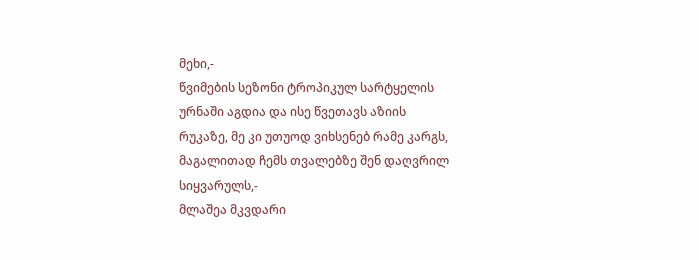მეხი,-
წვიმების სეზონი ტროპიკულ სარტყელის
ურნაში აგდია და ისე წვეთავს აზიის
რუკაზე, მე კი უთუოდ ვიხსენებ რამე კარგს,
მაგალითად ჩემს თვალებზე შენ დაღვრილ სიყვარულს,-
მლაშეა მკვდარი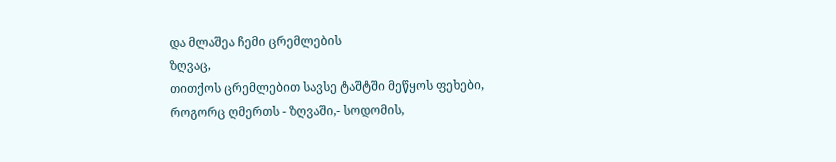და მლაშეა ჩემი ცრემლების
ზღვაც,
თითქოს ცრემლებით სავსე ტაშტში მეწყოს ფეხები,
როგორც ღმერთს - ზღვაში,- სოდომის,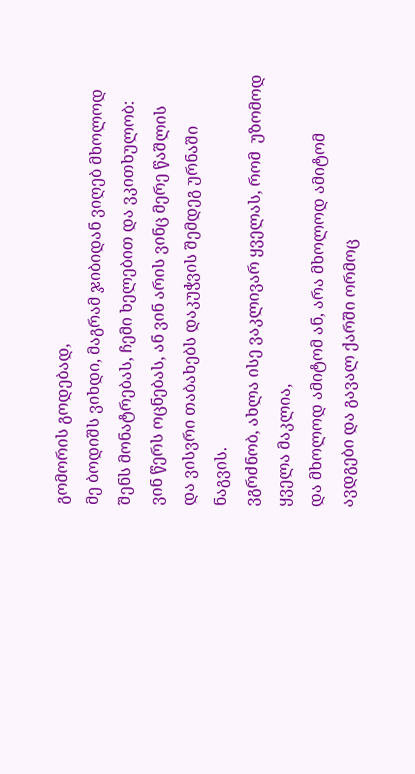გომორის გოდებად,
მე ბოდიშს ვიხდი, მაგრამ ჯიბიდან ვიღებ მხოლოდ
შენს მონატრებას, ჩემი ხელებით და ვკითხულობ:
ვინ წერს ოცნებას, ან ვინ არის ვინც მერე წაშლის
და ვისვრი თაბახებს დაკუჭვის შემდეგ ურნაში
ნაგვის.
ვგრძნობ, ახლა ისე ვაკლივარ ყველას, რომ  უზომოდ
ყველა მაკლია,
და მხოლოდ ამიტომ ან, არა მხოლოდ ამიტომ
ავდგები და გავალ ქარში ორმოც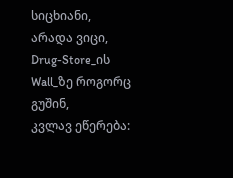სიცხიანი,
არადა ვიცი, Drug-Store_ის Wall_ზე როგორც გუშინ,
კვლავ ეწერება: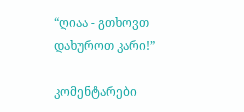“ღიაა - გთხოვთ დახუროთ კარი!”

კომენტარები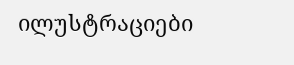ილუსტრაციები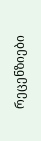რეცენზიები